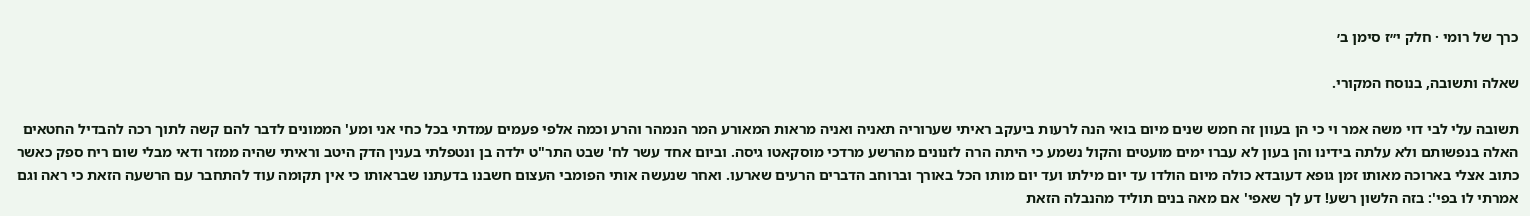כרך של רומי · חלק י״ז סימן ב׳

שאלה ותשובה, בנוסח המקורי.

תשובה עלי לבי דוי משה אמר וי כי הן בעוון זה חמש שנים מיום בואי הנה לרעות ביעקב ראיתי שערוריה תאניה ואניה מראות המאורע המר הנמהר והרע וכמה אלפי פעמים עמדתי בכל כחי אני ומע' הממונים לדבר להם קשה לתוך רכה להבדיל החטאים האלה בנפשותם ולא עלתה בידינו והן בעון לא עברו ימים מועטים והקול נשמע כי היתה הרה לזנונים מהרשע מרדכי מוסקאטו גיסה. וביום אחד עשר לח' שבט התר"ט ילדה בן ונטפלתי בענין הדק היטב וראיתי שהיה ממזר ודאי מבלי שום ריח ספק כאשר כתוב אצלי בארוכה מאותו זמן גופא דעובדא כולה מיום הולדו עד יום מילתו ועד יום מותו הכל באורך וברוחב הדברים הרעים שארעו. ואחר שנעשה אותי הפומבי העצום חשבנו בדעתנו שבראותו כי אין תקומה עוד להתחבר עם הרשעה הזאת כי ראה וגם אמרתי לו בפי': בזה הלשון רשע! דע לך שאפי' אם מאה בנים תוליד מהנבלה הזאת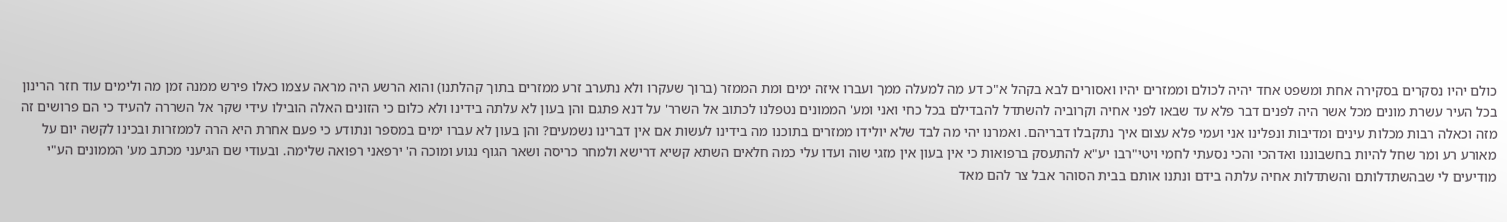כולם יהיו נסקרים בסקירה אחת ומשפט אחד יהיה לכולם וממזרים יהיו ואסורים לבא בקהל א"כ דע מה למעלה ממך ועברו איזה ימים ומת הממזר (ברוך שעקרו ולא נתערב זרע ממזרים בתוך קהלתנו) והוא הרשע היה מראה עצמו כאלו פירש ממנה זמן מה ולימים עוד חזר הרינון בכל העיר עשרת מונים מכל אשר היה לפנים דבר פלא עד שבאו לפני אחיה וקרוביה להשתדל להבדילם בכל כחי ואני ומע' הממונים נטפלנו לכתוב אל השרר' על דנא פתגם והן בעון לא עלתה בידינו ולא כלום כי הזונים האלה הובילו עידי שקר אל השררה להעיד כי הם פרושים זה מזה וכאלה רבות מכלות עינים ומדיבות ונפלינו אני ועמי פלא עצום איך נתקבלו דבריהם. ואמרנו יהי מה לבד שלא יולידו ממזרים בתוכנו מה בידינו לעשות אם אין דברינו נשמעים? והן בעון לא עברו ימים במספר ונתודע כי פעם אחרת היא הרה לממזרות ובכינו לקשה יום על מאורע רע ומר שחל להיות בחשבוננו ואדהכי והכי נסעתי לחמי ויטי"רבו יע"א להתעסק ברפואות כי אין בעון אין מזגי שוה ועדו עלי כמה חלאים השתא קשיא דרישא ולמחר כריסה ושאר הגוף נגוע ומוכה ה' ירפאני רפואה שלימה. ובעודי שם הגיעני מכתב מע' הממונים הע"י מודיעים לי שבהשתדלותם והשתדלות אחיה עלתה בידם ונתנו אותם בבית הסוהר אבל צר להם מאד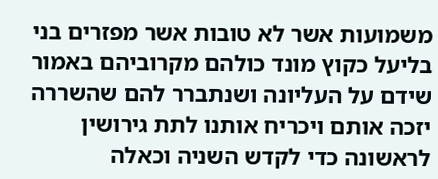משמועות אשר לא טובות אשר מפזרים בני בליעל כקוץ מונד כולהם מקרוביהם באמור שידם על העליונה ושנתברר להם שהשררה יזכה אותם ויכריח אותנו לתת גירושין לראשונה כדי לקדש השניה וכאלה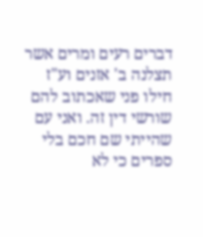דברים רעים ומרים אשר תצלנה ב' אזנים וע"ז חילו פני שאכתוב להם שורשי דין זה. ואני עם שהייתי שם חכם בלי ספרים כי לא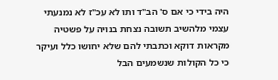היה בידי כי אם ס' הב"ד ותו לא עכ"ז לא נמנעתי עצמי מלהשיב תשובה נצחת בנויה על פשטיה מקראות דוקא וכתבתי להם שלא יחושו כלל ועיקר כי כל הקולות שנשמעים הבל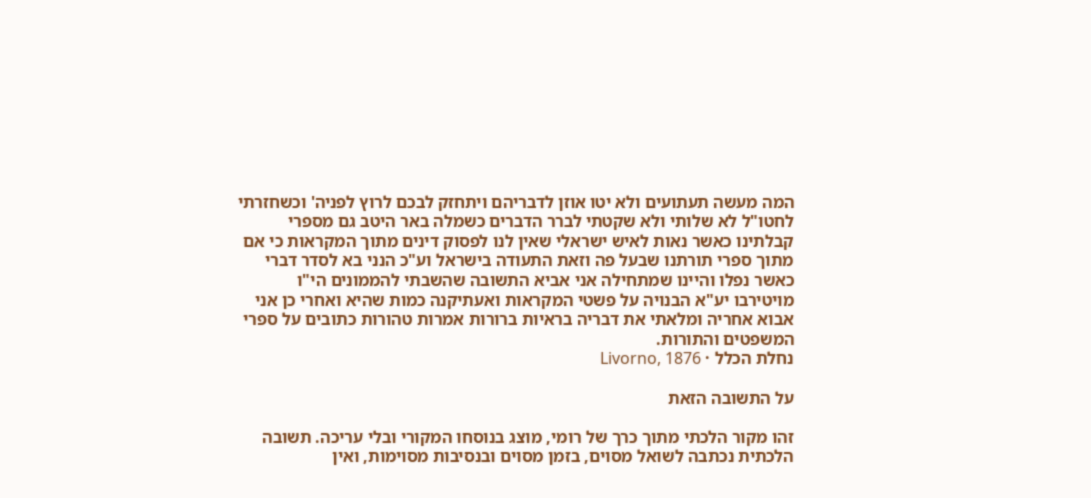המה מעשה תעתועים ולא יטו אוזן לדבריהם ויתחזק לבכם לרוץ לפניה' וכשחזרתי לחטו"ל לא שלותי ולא שקטתי לברר הדברים כשמלה באר היטב גם מספרי קבלתינו כאשר נאות לאיש ישראלי שאין לנו לפסוק דינים מתוך המקראות כי אם מתוך ספרי תורתנו שבעל פה וזאת התעודה בישראל וע"כ הנני בא לסדר דברי כאשר נפלו והיינו שמתחילה אני אביא התשובה שהשבתי להממונים הי"ו מויטירבו יע"א הבנויה על פשטי המקראות ואעתיקנה כמות שהיא ואחרי כן אני אבוא אחריה ומלאתי את דבריה בראיות ברורות אמרות טהורות כתובים על ספרי המשפטים והתורות.
נחלת הכלל · Livorno, 1876

על התשובה הזאת

זהו מקור הלכתי מתוך כרך של רומי, מוצג בנוסחו המקורי ובלי עריכה. תשובה הלכתית נכתבה לשואל מסוים, בזמן מסוים ובנסיבות מסוימות, ואין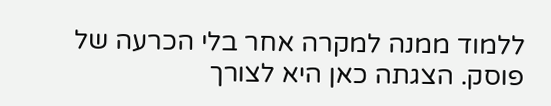ללמוד ממנה למקרה אחר בלי הכרעה של פוסק. הצגתה כאן היא לצורך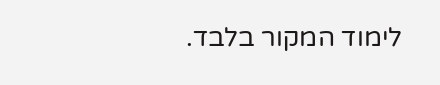לימוד המקור בלבד.